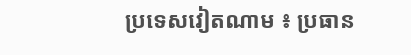ប្រទេសវៀតណាម ៖ ប្រធាន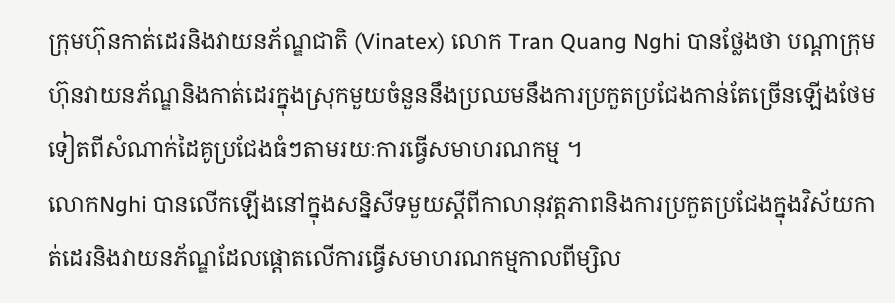ក្រុមហ៊ុនកាត់ដេរនិងវាយនភ័ណ្ឌជាតិ (Vinatex) លោក Tran Quang Nghi បានថ្លែងថា បណ្តាក្រុមហ៊ុនវាយនភ័ណ្ឌនិងកាត់ដេរក្នុងស្រុកមួយចំនួននឹងប្រឈមនឹងការប្រកួតប្រជែងកាន់តែច្រើនឡើងថែមទៀតពីសំណាក់ដៃគូប្រជែងធំៗតាមរយៈការធ្វើសមាហរណកម្ម ។
លោកNghi បានលើកឡើងនៅក្នុងសន្និសីទមួយស្តីពីកាលានុវត្តភាពនិងការប្រកួតប្រជែងក្នុងវិស័យកាត់ដេរនិងវាយនភ័ណ្ឌដែលផ្តោតលើការធ្វើសមាហរណកម្មកាលពីម្សិល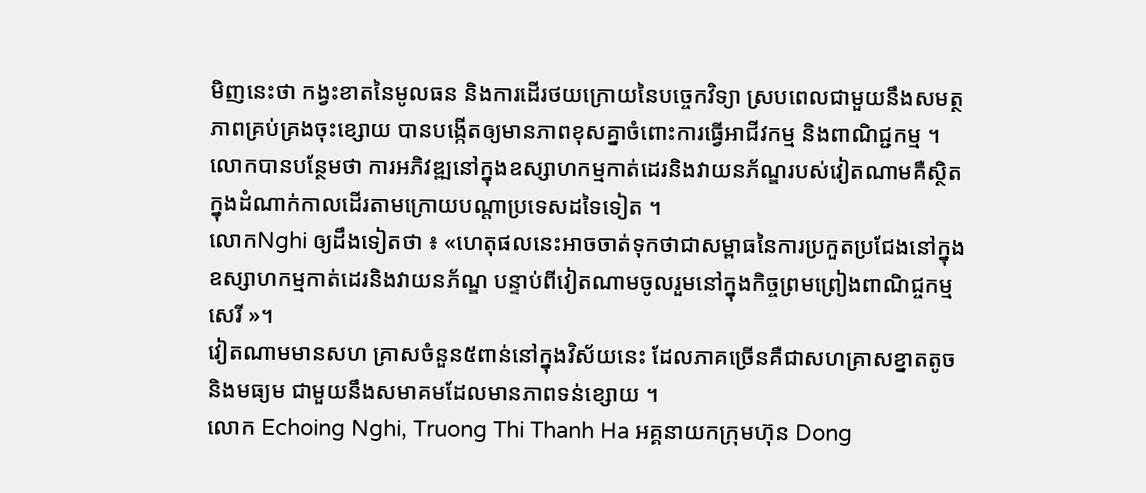មិញនេះថា កង្វះខាតនៃមូលធន និងការដើរថយក្រោយនៃបច្ចេកវិទ្យា ស្របពេលជាមួយនឹងសមត្ថភាពគ្រប់គ្រងចុះខ្សោយ បានបង្កើតឲ្យមានភាពខុសគ្នាចំពោះការធ្វើអាជីវកម្ម និងពាណិជ្ជកម្ម ។
លោកបានបន្ថែមថា ការអភិវឌ្ឍនៅក្នុងឧស្សាហកម្មកាត់ដេរនិងវាយនភ័ណ្ឌរបស់វៀតណាមគឺស្ថិតក្នុងដំណាក់កាលដើរតាមក្រោយបណ្តាប្រទេសដទៃទៀត ។
លោកNghi ឲ្យដឹងទៀតថា ៖ «ហេតុផលនេះអាចចាត់ទុកថាជាសម្ពាធនៃការប្រកួតប្រជែងនៅក្នុងឧស្សាហកម្មកាត់ដេរនិងវាយនភ័ណ្ឌ បន្ទាប់ពីវៀតណាមចូលរួមនៅក្នុងកិច្ចព្រមព្រៀងពាណិជ្ចកម្មសេរី »។
វៀតណាមមានសហ គ្រាសចំនួន៥ពាន់នៅក្នុងវិស័យនេះ ដែលភាគច្រើនគឺជាសហគ្រាសខ្នាតតូច និងមធ្យម ជាមួយនឹងសមាគមដែលមានភាពទន់ខ្សោយ ។
លោក Echoing Nghi, Truong Thi Thanh Ha អគ្គនាយកក្រុមហ៊ុន Dong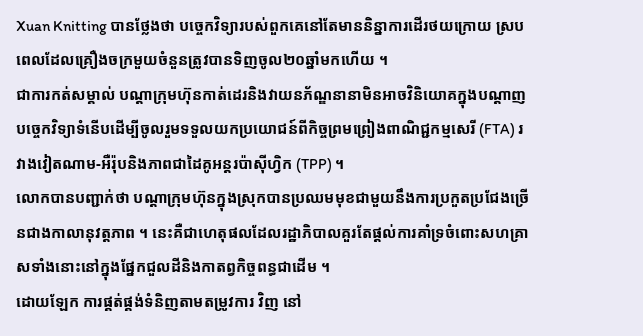Xuan Knitting បានថ្លែងថា បច្ចេកវិទ្យារបស់ពួកគេនៅតែមាននិន្នាការដើរថយក្រោយ ស្របពេលដែលគ្រឿងចក្រមួយចំនួនត្រូវបានទិញចូល២០ឆ្នាំមកហើយ ។
ជាការកត់សម្គាល់ បណ្តាក្រុមហ៊ុនកាត់ដេរនិងវាយនភ័ណ្ឌនានាមិនអាចវិនិយោគក្នុងបណ្តាញបច្ចេកវិទ្យាទំនើបដើម្បីចូលរួមទទួលយកប្រយោជន៍ពីកិច្ចព្រមព្រៀងពាណិជ្ជកម្មសេរី (FTA) រវាងវៀតណាម-អឺរ៉ុបនិងភាពជាដៃគូអន្តរប៉ាស៊ីហ្វិក (TPP) ។
លោកបានបញ្ជាក់ថា បណ្តាក្រុមហ៊ុនក្នុងស្រុកបានប្រឈមមុខជាមួយនឹងការប្រកួតប្រជែងច្រើនជាងកាលានុវត្តភាព ។ នេះគឺជាហេតុផលដែលរដ្ឋាភិបាលគួរតែផ្តល់ការគាំទ្រចំពោះសហគ្រាសទាំងនោះនៅក្នុងផ្នែកជួលដីនិងកាតព្វកិច្ចពន្ធជាដើម ។
ដោយឡែក ការផ្គត់ផ្គង់ទំនិញតាមតម្រូវការ វិញ នៅ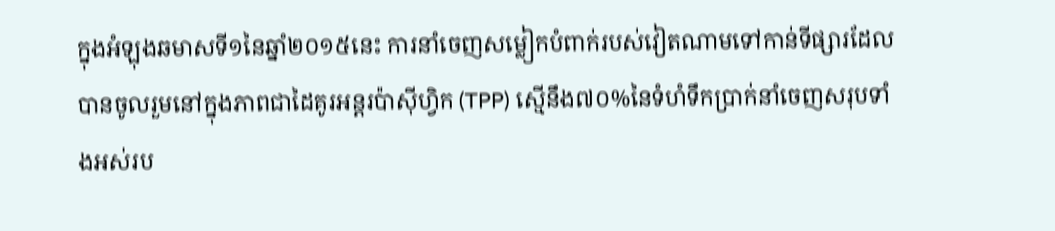ក្នុងអំឡុងឆមាសទី១នៃឆ្នាំ២០១៥នេះ ការនាំចេញសម្លៀកបំពាក់របស់វៀតណាមទៅកាន់ទីផ្សារដែលបានចូលរួមនៅក្នុងភាពជាដៃគូរអន្តរប៉ាស៊ីហ្វិក (TPP) ស្មើនឹង៧០%នៃទំហំទឹកប្រាក់នាំចេញសរុបទាំងអស់រប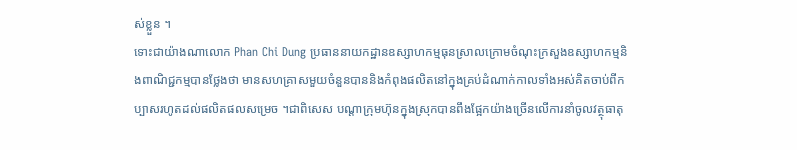ស់ខ្លួន ។
ទោះជាយ៉ាងណាលោក Phan Chi Dung ប្រធាននាយកដ្ឋានឧស្សាហកម្មធុនស្រាលក្រោមចំណុះក្រសួងឧស្សាហកម្មនិងពាណិជ្ជកម្មបានថ្លែងថា មានសហគ្រាសមួយចំនួនបាននិងកំពុងផលិតនៅក្នុងគ្រប់ដំណាក់កាលទាំងអស់គិតចាប់ពីកប្បាសរហូតដល់ផលិតផលសម្រេច ។ជាពិសេស បណ្តាក្រុមហ៊ុនក្នុងស្រុកបានពឹងផ្អែកយ៉ាងច្រើនលើការនាំចូលវត្ថុធាតុ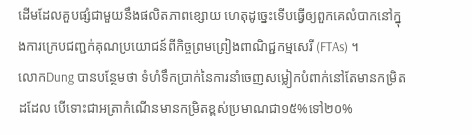ដើមដែលគួបផ្សំជាមួយនឹងផលិតភាពខ្សោយ ហេតុដូច្នេះទើបធ្វើឲ្យពួកគេលំបាកនៅក្នុងការក្រេបជញ្ជក់គុណប្រយោជន៍ពីកិច្ចព្រមព្រៀងពាណិជ្ជកម្មសេរី (FTAs) ។
លោកDung បានបន្ថែមថា ទំហំទឹកប្រាក់នៃការនាំចេញសម្លៀកបំពាក់នៅតែមានកម្រិតដដែល បើទោះជាអត្រាកំណើនមានកម្រិតខ្ពស់ប្រមាណជា១៥%ទៅ២០%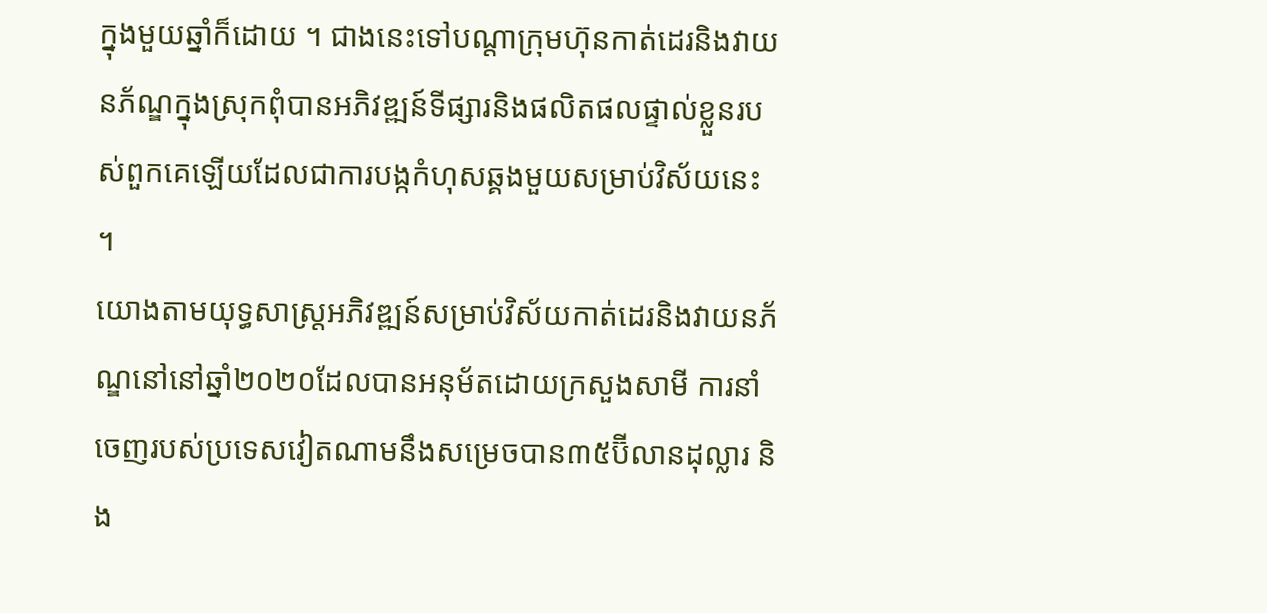ក្នុងមួយឆ្នាំក៏ដោយ ។ ជាងនេះទៅបណ្តាក្រុមហ៊ុនកាត់ដេរនិងវាយនភ័ណ្ឌក្នុងស្រុកពុំបានអភិវឌ្ឍន៍ទីផ្សារនិងផលិតផលផ្ទាល់ខ្លួនរបស់ពួកគេឡើយដែលជាការបង្កកំហុសឆ្គងមួយសម្រាប់វិស័យនេះ ។
យោងតាមយុទ្ធសាស្ត្រអភិវឌ្ឍន៍សម្រាប់វិស័យកាត់ដេរនិងវាយនភ័ណ្ឌនៅនៅឆ្នាំ២០២០ដែលបានអនុម័តដោយក្រសួងសាមី ការនាំចេញរបស់ប្រទេសវៀតណាមនឹងសម្រេចបាន៣៥ប៊ីលានដុល្លារ និង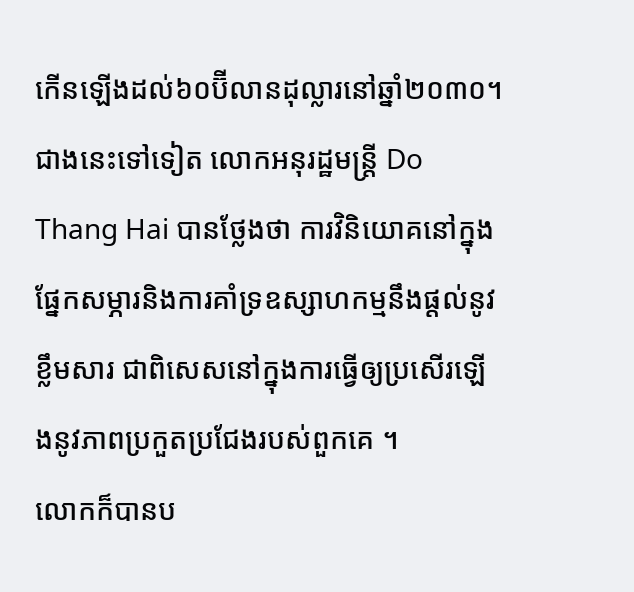កើនឡើងដល់៦០ប៊ីលានដុល្លារនៅឆ្នាំ២០៣០។
ជាងនេះទៅទៀត លោកអនុរដ្ឋមន្ត្រី Do Thang Hai បានថ្លែងថា ការវិនិយោគនៅក្នុងផ្នែកសម្ភារនិងការគាំទ្រឧស្សាហកម្មនឹងផ្តល់នូវខ្លឹមសារ ជាពិសេសនៅក្នុងការធ្វើឲ្យប្រសើរឡើងនូវភាពប្រកួតប្រជែងរបស់ពួកគេ ។
លោកក៏បានប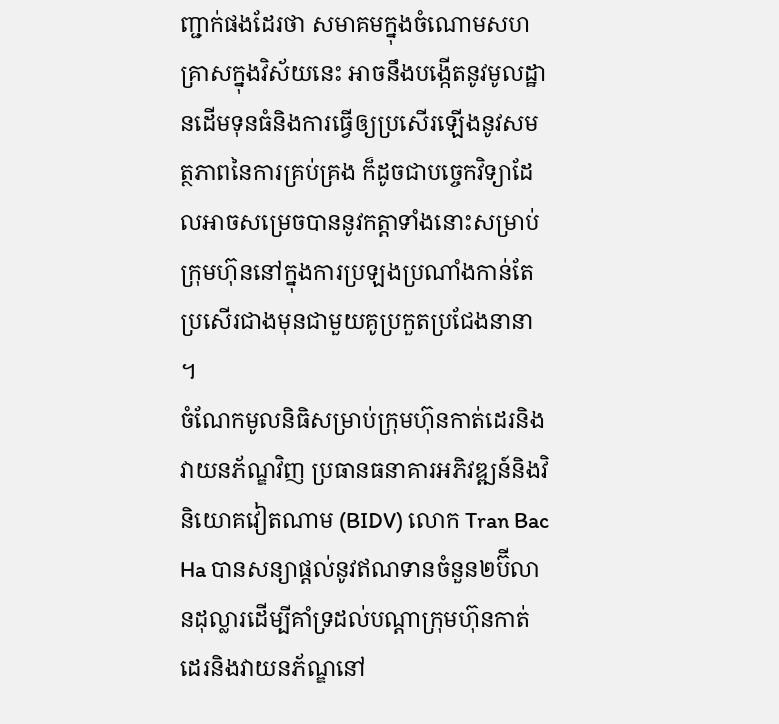ញ្ជាក់ផងដែរថា សមាគមក្នុងចំណោមសហគ្រាសក្នុងវិស័យនេះ អាចនឹងបង្កើតនូវមូលដ្ឋានដើមទុនធំនិងការធ្វើឲ្យប្រសើរឡើងនូវសមត្ថភាពនៃការគ្រប់គ្រង ក៏ដូចជាបច្ចេកវិទ្យាដែលអាចសម្រេចបាននូវកត្តាទាំងនោះសម្រាប់ក្រុមហ៊ុននៅក្នុងការប្រឡងប្រណាំងកាន់តែប្រសើរជាងមុនជាមួយគូប្រកួតប្រជែងនានា ។
ចំណែកមូលនិធិសម្រាប់ក្រុមហ៊ុនកាត់ដេរនិងវាយនភ័ណ្ឌវិញ ប្រធានធនាគារអភិវឌ្ឍន៍និងវិនិយោគវៀតណាម (BIDV) លោក Tran Bac Ha បានសន្យាផ្តល់នូវឥណទានចំនួន២ប៊ីលានដុល្លារដើម្បីគាំទ្រដល់បណ្តាក្រុមហ៊ុនកាត់ដេរនិងវាយនភ័ណ្ឌនៅ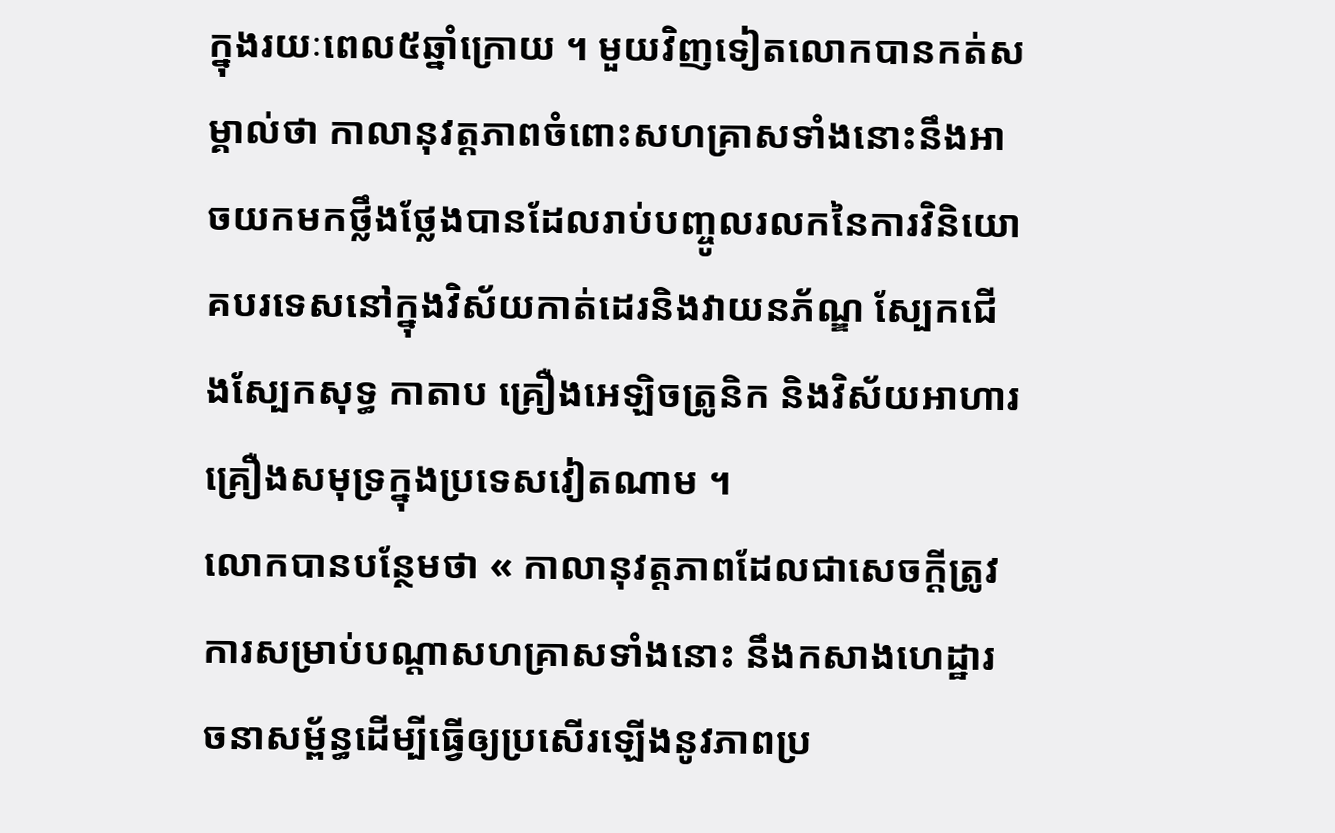ក្នុងរយៈពេល៥ឆ្នាំក្រោយ ។ មួយវិញទៀតលោកបានកត់សម្គាល់ថា កាលានុវត្តភាពចំពោះសហគ្រាសទាំងនោះនឹងអាចយកមកថ្លឹងថ្លែងបានដែលរាប់បញ្ចូលរលកនៃការវិនិយោគបរទេសនៅក្នុងវិស័យកាត់ដេរនិងវាយនភ័ណ្ឌ ស្បែកជើងស្បែកសុទ្ធ កាតាប គ្រឿងអេឡិចត្រូនិក និងវិស័យអាហារគ្រឿងសមុទ្រក្នុងប្រទេសវៀតណាម ។
លោកបានបន្ថែមថា « កាលានុវត្តភាពដែលជាសេចក្តីត្រូវការសម្រាប់បណ្តាសហគ្រាសទាំងនោះ នឹងកសាងហេដ្ឋារចនាសម្ព័ន្ធដើម្បីធ្វើឲ្យប្រសើរឡើងនូវភាពប្រ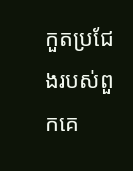កួតប្រជែងរបស់ពួកគេ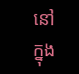នៅក្នុង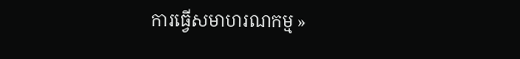ការធ្វើសមាហរណកម្ម »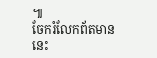៕
ចែករំលែកព័តមាននេះ